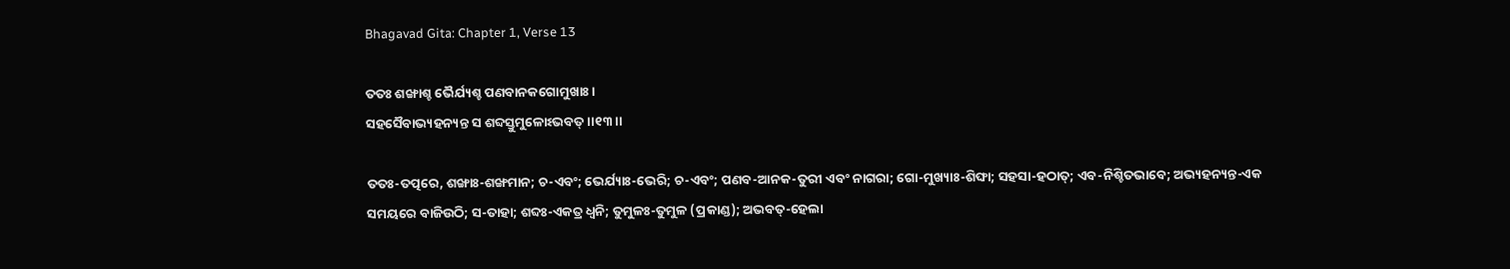Bhagavad Gita: Chapter 1, Verse 13

ତତଃ ଶଙ୍ଖାଶ୍ଚ ଭୈର୍ଯ୍ୟଶ୍ଚ ପଣବାନକଗୋମୁଖାଃ ।
ସହସୈବାଭ୍ୟହନ୍ୟନ୍ତ ସ ଶବ୍ଦସ୍ତୁମୁଳୋଽଭବତ୍ ।।୧୩।।

ତତଃ-ତତ୍ପରେ, ଶଙ୍ଖାଃ-ଶଙ୍ଖମାନ; ଚ-ଏବଂ; ଭେର୍ଯ୍ୟାଃ-ଭେରି; ଚ-ଏବଂ; ପଣବ-ଆନକ-ତୁରୀ ଏବଂ ନାଗରା; ଗୋ-ମୁଖ୍ୟାଃ-ଶିଙ୍ଘା; ସହସା-ହଠାତ୍‌; ଏବ-ନିଶ୍ଚିତଭାବେ; ଅଭ୍ୟହନ୍ୟନ୍ତ-ଏକ ସମୟରେ ବାଜିଉଠି; ସ-ତାହା; ଶବ୍ଦଃ-ଏକତ୍ର ଧ୍ୱନି; ତୁମୁଳଃ-ତୁମୁଳ (ପ୍ରକାଣ୍ଡ); ଅଭବତ୍‌-ହେଲା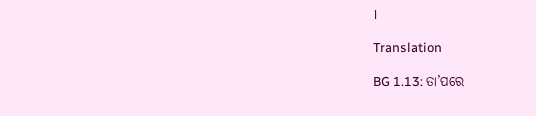।

Translation

BG 1.13: ତା’ପରେ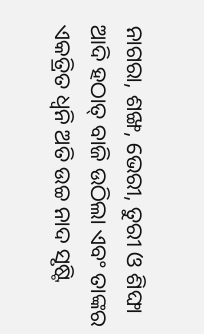ନାଗରା, ଶଙ୍ଖ, ଭେରୀ, ତୁରୀ ଓ ଶିଙ୍ଘା ଆଦି ହଠାତ୍ ବାଜି ଉଠିଲା ଏବଂ ତାଙ୍କର ଏକତ୍ରିତ ଧ୍ୱନି ଅତି ଉଚ୍ଚ ନାଦ ସୃଷ୍ଟି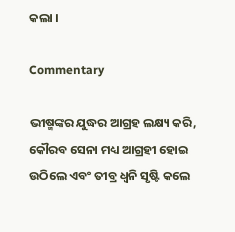କଲା ।

Commentary

ଭୀଷ୍ମଙ୍କର ଯୁଦ୍ଧର ଆଗ୍ରହ ଲକ୍ଷ୍ୟ କରି, କୌରବ ସେନା ମଧ୍ୟ ଆଗ୍ରହୀ ହୋଇ ଉଠିଲେ ଏବଂ ତୀବ୍ର ଧ୍ୱନି ସୃଷ୍ଟି କଲେ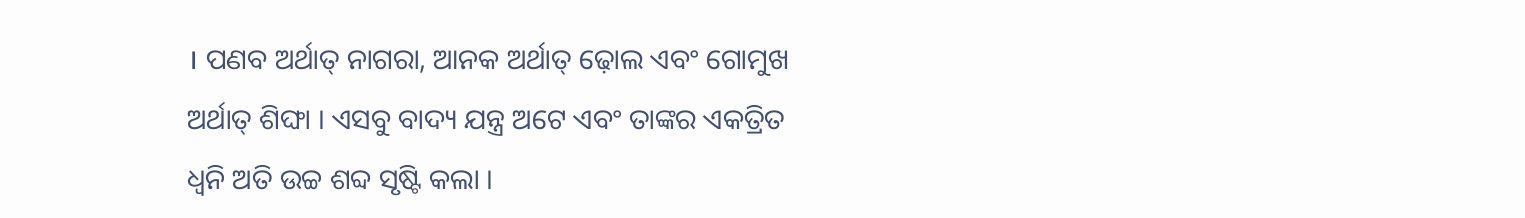। ପଣବ ଅର୍ଥାତ୍ ନାଗରା, ଆନକ ଅର୍ଥାତ୍ ଢ଼ୋଲ ଏବଂ ଗୋମୁଖ ଅର୍ଥାତ୍ ଶିଙ୍ଘା । ଏସବୁ ବାଦ୍ୟ ଯନ୍ତ୍ର ଅଟେ ଏବଂ ତାଙ୍କର ଏକତ୍ରିତ ଧ୍ୱନି ଅତି ଉଚ୍ଚ ଶବ୍ଦ ସୃଷ୍ଟି କଲା ।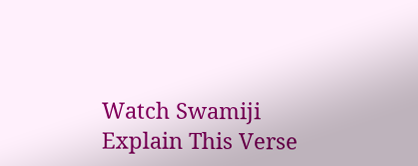Watch Swamiji Explain This Verse